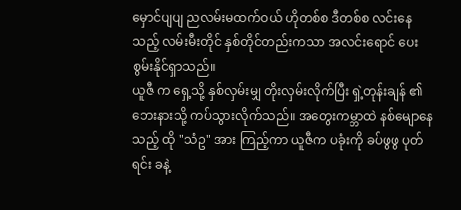မှောင်ပျပျ ညလမ်းမထက်ဝယ် ဟိုတစ်စ ဒီတစ်စ လင်းနေသည့် လမ်းမီးတိုင် နှစ်တိုင်တည်းကသာ အလင်းရောင် ပေးစွမ်းနိုင်ရှာသည်။
ယူဇီ က ရှေ့သို့ နှစ်လှမ်းမျှ တိုးလှမ်းလိုက်ပြီး ရှဲ့တုန်းချန် ၏ ဘေးနားသို့ ကပ်သွားလိုက်သည်။ အတွေးကမ္ဘာထဲ နစ်မျောနေသည့် ထို "သံဥ" အား ကြည့်ကာ ယူဇီက ပခုံးကို ခပ်ဖွဖွ ပုတ်ရင်း ခနဲ့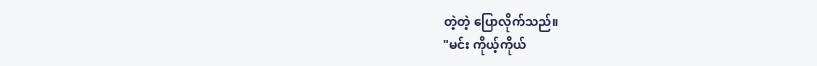တဲ့တဲ့ ပြောလိုက်သည်။
"မင်း ကိုယ့်ကိုယ်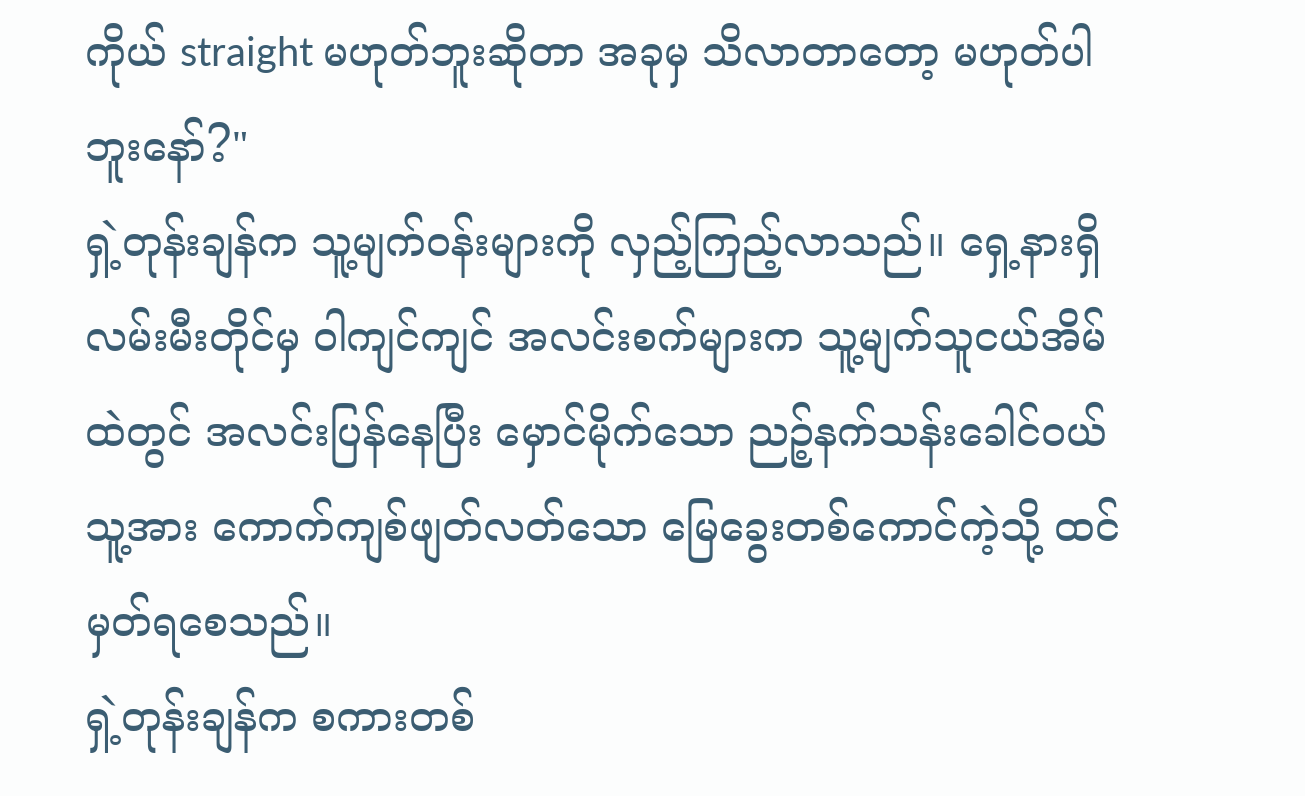ကိုယ် straight မဟုတ်ဘူးဆိုတာ အခုမှ သိလာတာတော့ မဟုတ်ပါဘူးနော်?"
ရှဲ့တုန်းချန်က သူ့မျက်ဝန်းများကို လှည့်ကြည့်လာသည်။ ရှေ့နားရှိ လမ်းမီးတိုင်မှ ဝါကျင်ကျင် အလင်းစက်များက သူ့မျက်သူငယ်အိမ်ထဲတွင် အလင်းပြန်နေပြီး မှောင်မိုက်သော ညဉ့်နက်သန်းခေါင်ဝယ် သူ့အား ကောက်ကျစ်ဖျတ်လတ်သော မြေခွေးတစ်ကောင်ကဲ့သို့ ထင်မှတ်ရစေသည်။
ရှဲ့တုန်းချန်က စကားတစ်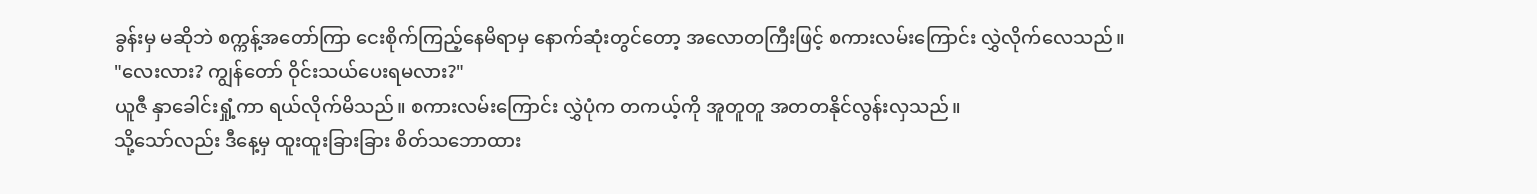ခွန်းမှ မဆိုဘဲ စက္ကန့်အတော်ကြာ ငေးစိုက်ကြည့်နေမိရာမှ နောက်ဆုံးတွင်တော့ အလောတကြီးဖြင့် စကားလမ်းကြောင်း လွှဲလိုက်လေသည်။
"လေးလား? ကျွန်တော် ဝိုင်းသယ်ပေးရမလား?"
ယူဇီ နှာခေါင်းရှုံ့ကာ ရယ်လိုက်မိသည်။ စကားလမ်းကြောင်း လွှဲပုံက တကယ့်ကို အူတူတူ အတတနိုင်လွန်းလှသည်။
သို့သော်လည်း ဒီနေ့မှ ထူးထူးခြားခြား စိတ်သဘောထား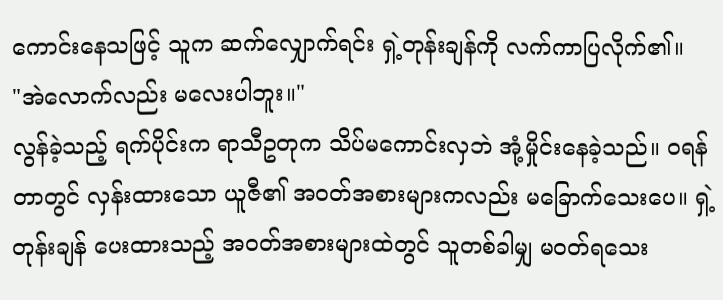ကောင်းနေသဖြင့် သူက ဆက်လျှောက်ရင်း ရှဲ့တုန်းချန်ကို လက်ကာပြလိုက်၏။
"အဲလောက်လည်း မလေးပါဘူး။"
လွန်ခဲ့သည့် ရက်ပိုင်းက ရာသီဥတုက သိပ်မကောင်းလှဘဲ အုံ့မှိုင်းနေခဲ့သည်။ ဝရန်တာတွင် လှန်းထားသော ယူဇီ၏ အဝတ်အစားများကလည်း မခြောက်သေးပေ။ ရှဲ့တုန်းချန် ပေးထားသည့် အဝတ်အစားများထဲတွင် သူတစ်ခါမျှ မဝတ်ရသေး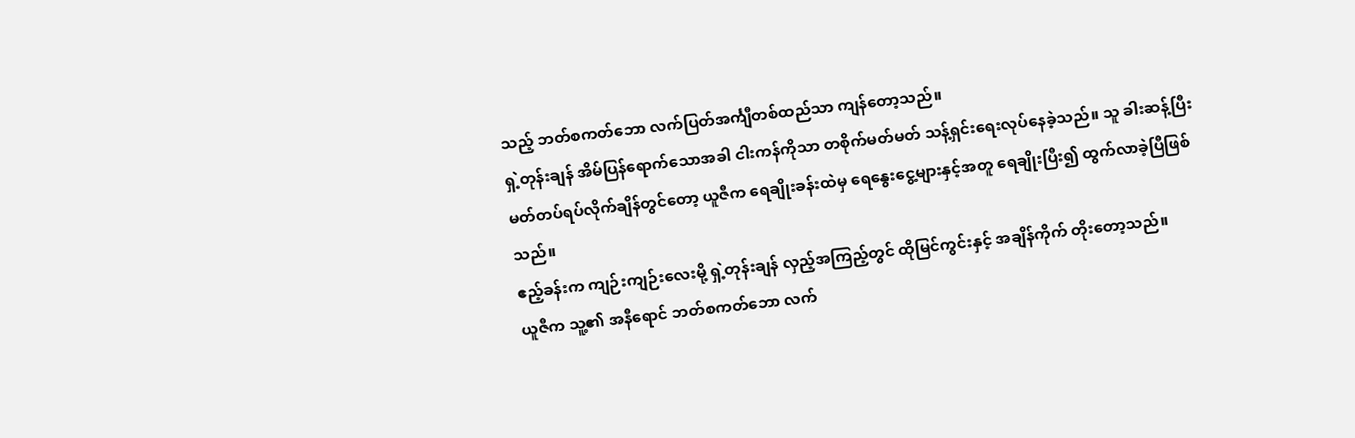သည့် ဘတ်စကတ်ဘော လက်ပြတ်အင်္ကျီတစ်ထည်သာ ကျန်တော့သည်။
ရှဲ့တုန်းချန် အိမ်ပြန်ရောက်သောအခါ ငါးကန်ကိုသာ တစိုက်မတ်မတ် သန့်ရှင်းရေးလုပ်နေခဲ့သည်။ သူ ခါးဆန့်ပြီး မတ်တပ်ရပ်လိုက်ချိန်တွင်တော့ ယူဇီက ရေချိုးခန်းထဲမှ ရေနွေးငွေ့များနှင့်အတူ ရေချိုးပြီး၍ ထွက်လာခဲ့ပြီဖြစ်သည်။
ဧည့်ခန်းက ကျဉ်းကျဉ်းလေးမို့ ရှဲ့တုန်းချန် လှည့်အကြည့်တွင် ထိုမြင်ကွင်းနှင့် အချိန်ကိုက် တိုးတော့သည်။
ယူဇီက သူ့၏ အနီရောင် ဘတ်စကတ်ဘော လက်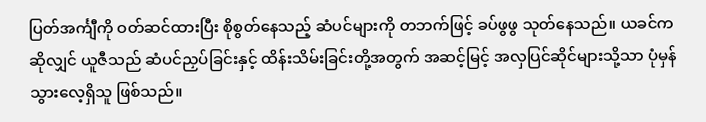ပြတ်အင်္ကျီကို ဝတ်ဆင်ထားပြီး စိုစွတ်နေသည့် ဆံပင်များကို တဘက်ဖြင့် ခပ်ဖွဖွ သုတ်နေသည်။ ယခင်ကဆိုလျှင် ယူဇီသည် ဆံပင်ညှပ်ခြင်းနှင့် ထိန်းသိမ်းခြင်းတို့အတွက် အဆင့်မြင့် အလှပြင်ဆိုင်များသို့သာ ပုံမှန်သွားလေ့ရှိသူ ဖြစ်သည်။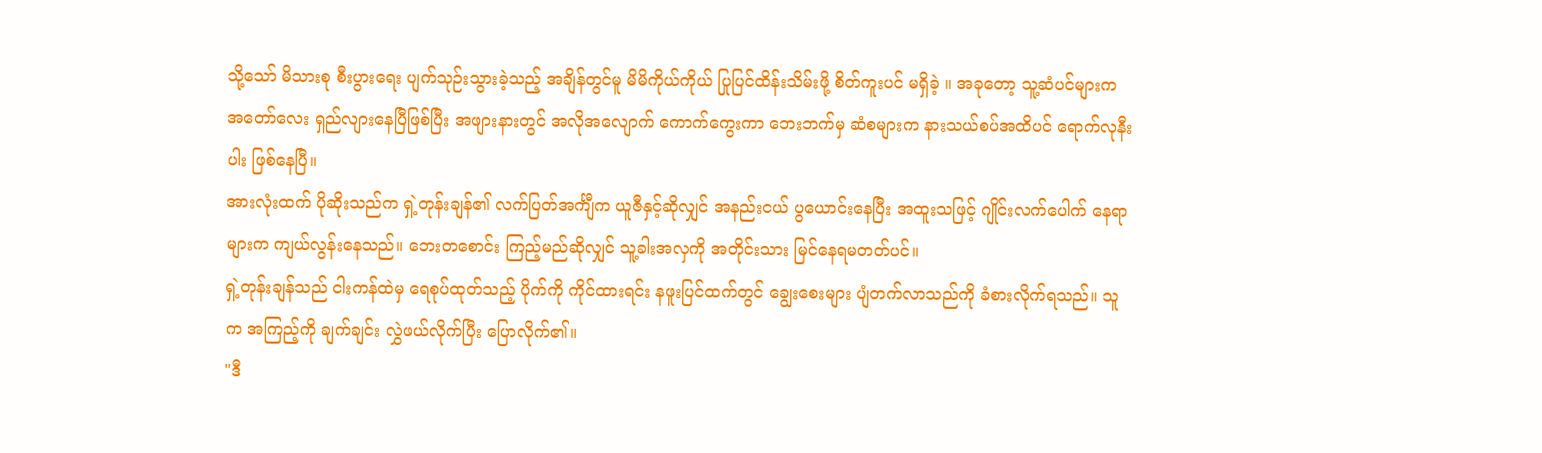သို့သော် မိသားစု စီးပွားရေး ပျက်သုဉ်းသွားခဲ့သည့် အချိန်တွင်မူ မိမိကိုယ်ကိုယ် ပြုပြင်ထိန်းသိမ်းဖို့ စိတ်ကူးပင် မရှိခဲ့ ။ အခုတော့ သူ့ဆံပင်များက အတော်လေး ရှည်လျားနေပြီဖြစ်ပြီး အဖျားနားတွင် အလိုအလျောက် ကောက်ကွေးကာ ဘေးဘက်မှ ဆံစများက နားသယ်စပ်အထိပင် ရောက်လုနီးပါး ဖြစ်နေပြီ။
အားလုံးထက် ပိုဆိုးသည်က ရှဲ့တုန်းချန်၏ လက်ပြတ်အင်္ကျီက ယူဇီနှင့်ဆိုလျှင် အနည်းငယ် ပွယောင်းနေပြီး အထူးသဖြင့် ဂျိုင်းလက်ပေါက် နေရာများက ကျယ်လွန်းနေသည်။ ဘေးတစောင်း ကြည့်မည်ဆိုလျှင် သူ့ခါးအလှကို အတိုင်းသား မြင်နေရမတတ်ပင်။
ရှဲ့တုန်းချန်သည် ငါးကန်ထဲမှ ရေစုပ်ထုတ်သည့် ပိုက်ကို ကိုင်ထားရင်း နဖူးပြင်ထက်တွင် ချွေးစေးများ ပျံတက်လာသည်ကို ခံစားလိုက်ရသည်။ သူက အကြည့်ကို ချက်ချင်း လွှဲဖယ်လိုက်ပြီး ပြောလိုက်၏။
"ဒီ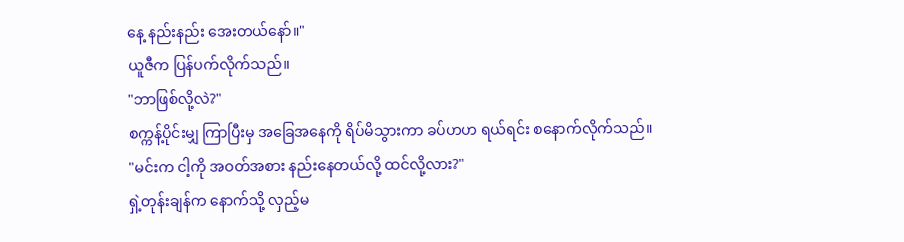နေ့ နည်းနည်း အေးတယ်နော်။"
ယူဇီက ပြန်ပက်လိုက်သည်။
"ဘာဖြစ်လို့လဲ?"
စက္ကန့်ပိုင်းမျှ ကြာပြီးမှ အခြေအနေကို ရိပ်မိသွားကာ ခပ်ဟဟ ရယ်ရင်း စနောက်လိုက်သည်။
"မင်းက ငါ့ကို အဝတ်အစား နည်းနေတယ်လို့ ထင်လို့လား?"
ရှဲ့တုန်းချန်က နောက်သို့ လှည့်မ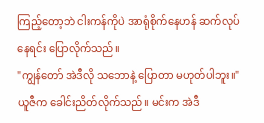ကြည့်တော့ဘဲ ငါးကန်ကိုပဲ အာရုံစိုက်နေဟန် ဆက်လုပ်နေရင်း ပြောလိုက်သည်။
"ကျွန်တော် အဲဒီလို သဘောနဲ့ ပြောတာ မဟုတ်ပါဘူး။"
ယူဇီက ခေါင်းညိတ်လိုက်သည်။ မင်းက အဲဒီ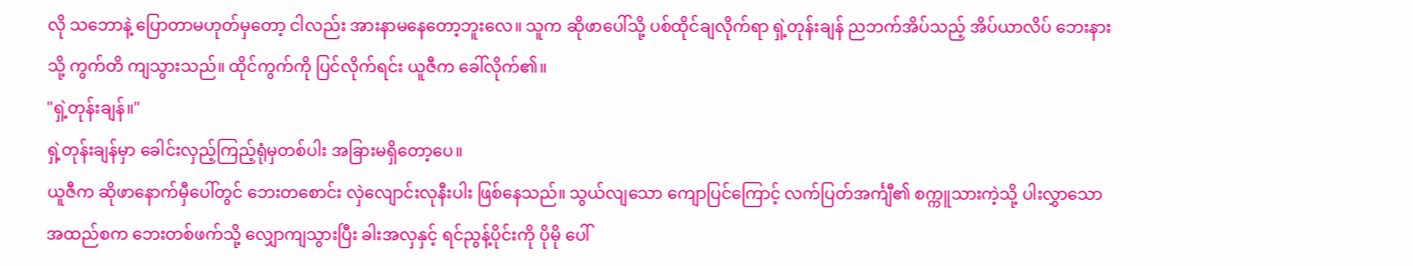လို သဘောနဲ့ ပြောတာမဟုတ်မှတော့ ငါလည်း အားနာမနေတော့ဘူးလေ။ သူက ဆိုဖာပေါ်သို့ ပစ်ထိုင်ချလိုက်ရာ ရှဲ့တုန်းချန် ညဘက်အိပ်သည့် အိပ်ယာလိပ် ဘေးနားသို့ ကွက်တိ ကျသွားသည်။ ထိုင်ကွက်ကို ပြင်လိုက်ရင်း ယူဇီက ခေါ်လိုက်၏။
"ရှဲ့တုန်းချန်။"
ရှဲ့တုန်းချန်မှာ ခေါင်းလှည့်ကြည့်ရုံမှတစ်ပါး အခြားမရှိတော့ပေ။
ယူဇီက ဆိုဖာနောက်မှီပေါ်တွင် ဘေးတစောင်း လှဲလျောင်းလုနီးပါး ဖြစ်နေသည်။ သွယ်လျသော ကျောပြင်ကြောင့် လက်ပြတ်အင်္ကျီ၏ စက္ကူသားကဲ့သို့ ပါးလွှာသော အထည်စက ဘေးတစ်ဖက်သို့ လျှောကျသွားပြီး ခါးအလှနှင့် ရင်ညွန့်ပိုင်းကို ပိုမို ပေါ်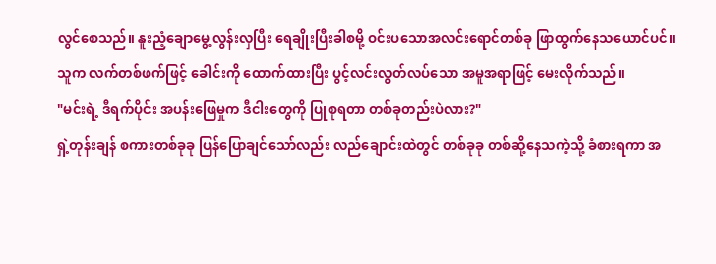လွင်စေသည်။ နူးညံ့ချောမွေ့လွန်းလှပြီး ရေချိုးပြီးခါစမို့ ဝင်းပသောအလင်းရောင်တစ်ခု ဖြာထွက်နေသယောင်ပင်။
သူက လက်တစ်ဖက်ဖြင့် ခေါင်းကို ထောက်ထားပြီး ပွင့်လင်းလွတ်လပ်သော အမူအရာဖြင့် မေးလိုက်သည်။
"မင်းရဲ့ ဒီရက်ပိုင်း အပန်းဖြေမှုက ဒီငါးတွေကို ပြုစုရတာ တစ်ခုတည်းပဲလား?"
ရှဲ့တုန်းချန် စကားတစ်ခုခု ပြန်ပြောချင်သော်လည်း လည်ချောင်းထဲတွင် တစ်ခုခု တစ်ဆို့နေသကဲ့သို့ ခံစားရကာ အ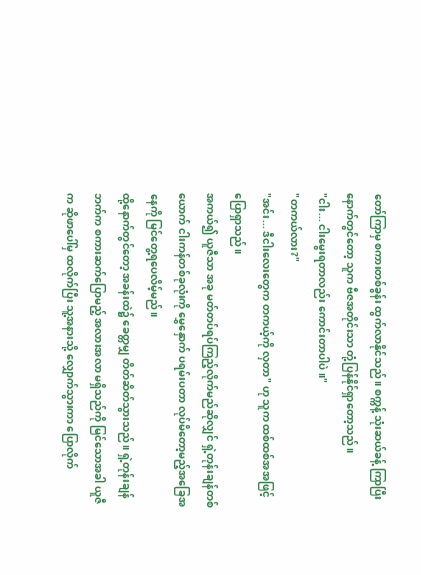တော်ကြာမှ စကားတစ်ခွန်း ထွက်လာနိုင်သည်။ စက္ကန့် သုံးဆယ်ခန့် ကြာပြီးနောက်တွင်တော့ သူက ဗီဇအတိုင်းသာ တုံ့ပြန်နိုင်ရှာတော့သည်။
"ငါး... ငါးမွေးရတာလည်း ကောင်းတာပါပဲ။"
"တကယ်လား?"
"အင်း... ဒီငါးလေးတွေက တကယ့်ကို လှတာ" ဟု သူက ထစ်ထစ်အအဖြင့် ပြောရှာသည်။
အကယ်၍ ယူဇီသာ အခု မတ်တပ်ရပ်ကြည့်လိုက်မည်ဆိုလျှင် ရှဲ့တုန်းချန်တစ်ယောက် ငါးကန်တစ်ခုလုံးကို မွှေနှောက် ပရမ်းပတာ လုပ်မိတော့မည့်အခြေအနေကို မြင်တွေ့ရပေလိမ့်မည်။
ထို့နောက်တွင်တော့ အခန်းထဲ၌ ခေတ္တမျှ တိတ်ဆိတ်သွားသည်။ ရှဲ့တုန်းချန်ဘက်က စကားဆက်ပြောမည့် အလားအလာ မရှိသည်ကို မြင်သောအခါ ယူဇီက ဆိုဖာပေါ်မှ ထလိုက်ပြီး သူ့အနားသို့ လျှောက်သွားကာ ပြောလိုက်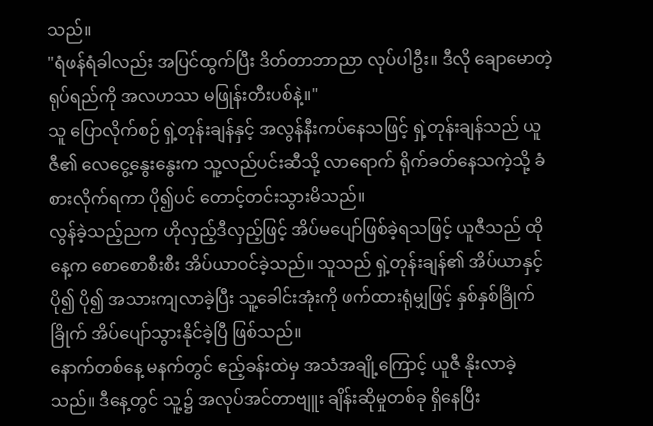သည်။
"ရံဖန်ရံခါလည်း အပြင်ထွက်ပြီး ဒိတ်တာဘာညာ လုပ်ပါဦး။ ဒီလို ချောမောတဲ့ ရုပ်ရည်ကို အလဟဿ မဖြုန်းတီးပစ်နဲ့။"
သူ ပြောလိုက်စဉ် ရှဲ့တုန်းချန်နှင့် အလွန်နီးကပ်နေသဖြင့် ရှဲ့တုန်းချန်သည် ယူဇီ၏ လေငွေ့နွေးနွေးက သူ့လည်ပင်းဆီသို့ လာရောက် ရိုက်ခတ်နေသကဲ့သို့ ခံစားလိုက်ရကာ ပို၍ပင် တောင့်တင်းသွားမိသည်။
လွန်ခဲ့သည့်ညက ဟိုလှည့်ဒီလှည့်ဖြင့် အိပ်မပျော်ဖြစ်ခဲ့ရသဖြင့် ယူဇီသည် ထိုနေ့က စောစောစီးစီး အိပ်ယာဝင်ခဲ့သည်။ သူသည် ရှဲ့တုန်းချန်၏ အိပ်ယာနှင့် ပို၍ ပို၍ အသားကျလာခဲ့ပြီး သူ့ခေါင်းအုံးကို ဖက်ထားရုံမျှဖြင့် နှစ်နှစ်ခြိုက်ခြိုက် အိပ်ပျော်သွားနိုင်ခဲ့ပြီ ဖြစ်သည်။
နောက်တစ်နေ့ မနက်တွင် ဧည့်ခန်းထဲမှ အသံအချို့ကြောင့် ယူဇီ နိုးလာခဲ့သည်။ ဒီနေ့တွင် သူ့၌ အလုပ်အင်တာဗျူး ချိန်းဆိုမှုတစ်ခု ရှိနေပြီး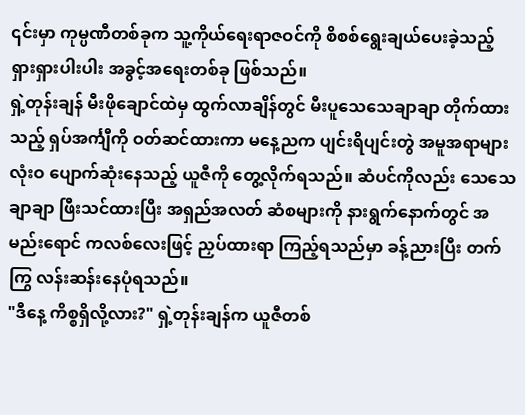၎င်းမှာ ကုမ္ပဏီတစ်ခုက သူ့ကိုယ်ရေးရာဇဝင်ကို စိစစ်ရွေးချယ်ပေးခဲ့သည့် ရှားရှားပါးပါး အခွင့်အရေးတစ်ခု ဖြစ်သည်။
ရှဲ့တုန်းချန် မီးဖိုချောင်ထဲမှ ထွက်လာချိန်တွင် မီးပူသေသေချာချာ တိုက်ထားသည့် ရှပ်အင်္ကျီကို ဝတ်ဆင်ထားကာ မနေ့ညက ပျင်းရိပျင်းတွဲ အမူအရာများ လုံးဝ ပျောက်ဆုံးနေသည့် ယူဇီကို တွေ့လိုက်ရသည်။ ဆံပင်ကိုလည်း သေသေချာချာ ဖြီးသင်ထားပြီး အရှည်အလတ် ဆံစများကို နားရွက်နောက်တွင် အမည်းရောင် ကလစ်လေးဖြင့် ညှပ်ထားရာ ကြည့်ရသည်မှာ ခန့်ညားပြီး တက်ကြွ လန်းဆန်းနေပုံရသည်။
"ဒီနေ့ ကိစ္စရှိလို့လား?" ရှဲ့တုန်းချန်က ယူဇီတစ်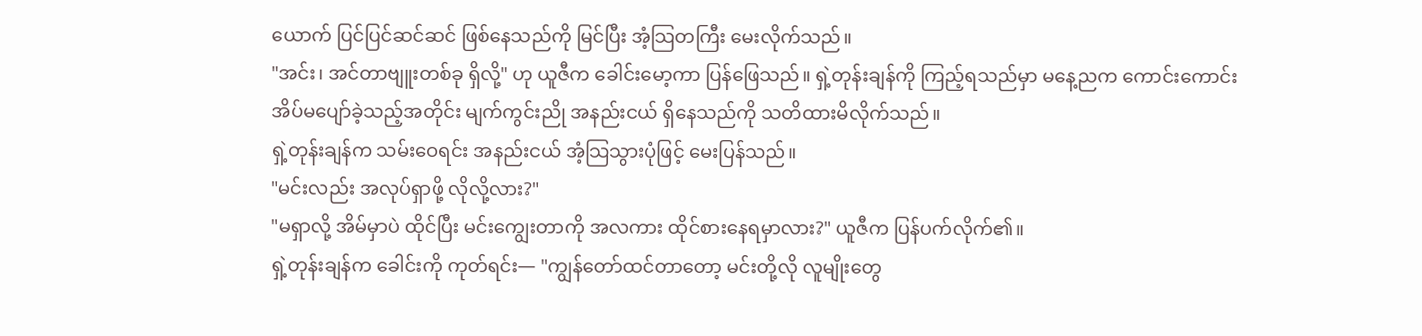ယောက် ပြင်ပြင်ဆင်ဆင် ဖြစ်နေသည်ကို မြင်ပြီး အံ့သြတကြီး မေးလိုက်သည်။
"အင်း၊ အင်တာဗျူးတစ်ခု ရှိလို့" ဟု ယူဇီက ခေါင်းမော့ကာ ပြန်ဖြေသည်။ ရှဲ့တုန်းချန်ကို ကြည့်ရသည်မှာ မနေ့ညက ကောင်းကောင်း အိပ်မပျော်ခဲ့သည့်အတိုင်း မျက်ကွင်းညို အနည်းငယ် ရှိနေသည်ကို သတိထားမိလိုက်သည်။
ရှဲ့တုန်းချန်က သမ်းဝေရင်း အနည်းငယ် အံ့သြသွားပုံဖြင့် မေးပြန်သည်။
"မင်းလည်း အလုပ်ရှာဖို့ လိုလို့လား?"
"မရှာလို့ အိမ်မှာပဲ ထိုင်ပြီး မင်းကျွေးတာကို အလကား ထိုင်စားနေရမှာလား?" ယူဇီက ပြန်ပက်လိုက်၏။
ရှဲ့တုန်းချန်က ခေါင်းကို ကုတ်ရင်း— "ကျွန်တော်ထင်တာတော့ မင်းတို့လို လူမျိုးတွေ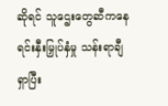ဆိုရင် သူဌေးတွေဆီကနေ ရင်းနှီးမြှုပ်နှံမှု သန်းရာချီ ရှာပြီး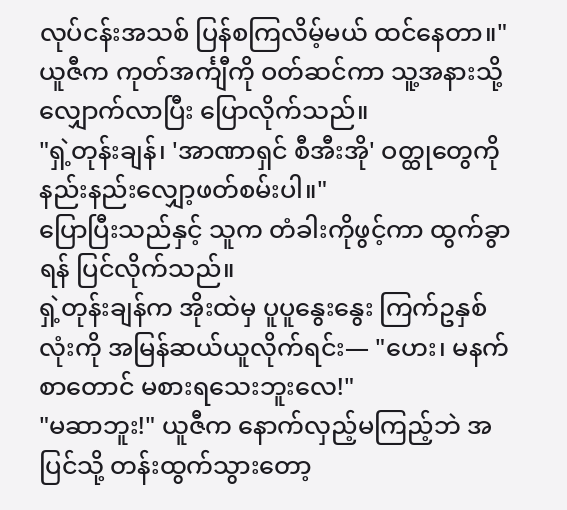လုပ်ငန်းအသစ် ပြန်စကြလိမ့်မယ် ထင်နေတာ။"
ယူဇီက ကုတ်အင်္ကျီကို ဝတ်ဆင်ကာ သူ့အနားသို့ လျှောက်လာပြီး ပြောလိုက်သည်။
"ရှဲ့တုန်းချန်၊ 'အာဏာရှင် စီအီးအို' ဝတ္ထုတွေကို နည်းနည်းလျှော့ဖတ်စမ်းပါ။"
ပြောပြီးသည်နှင့် သူက တံခါးကိုဖွင့်ကာ ထွက်ခွာရန် ပြင်လိုက်သည်။
ရှဲ့တုန်းချန်က အိုးထဲမှ ပူပူနွေးနွေး ကြက်ဥနှစ်လုံးကို အမြန်ဆယ်ယူလိုက်ရင်း— "ဟေး၊ မနက်စာတောင် မစားရသေးဘူးလေ!"
"မဆာဘူး!" ယူဇီက နောက်လှည့်မကြည့်ဘဲ အပြင်သို့ တန်းထွက်သွားတော့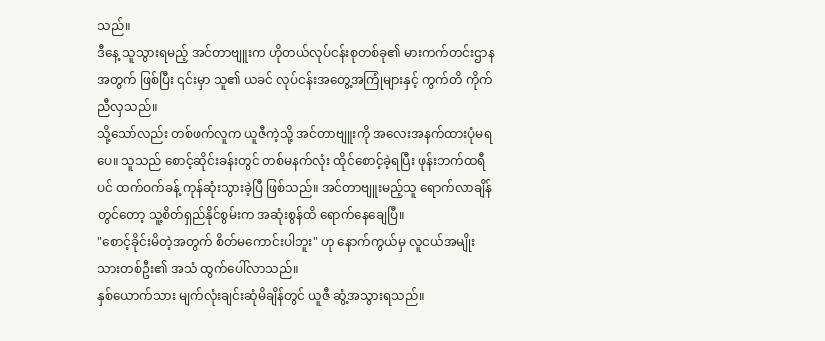သည်။
ဒီနေ့ သူသွားရမည့် အင်တာဗျူးက ဟိုတယ်လုပ်ငန်းစုတစ်ခု၏ မားကက်တင်းဌာနအတွက် ဖြစ်ပြီး ၎င်းမှာ သူ၏ ယခင် လုပ်ငန်းအတွေ့အကြုံများနှင့် ကွက်တိ ကိုက်ညီလှသည်။
သို့သော်လည်း တစ်ဖက်လူက ယူဇီကဲ့သို့ အင်တာဗျူးကို အလေးအနက်ထားပုံမရပေ။ သူသည် စောင့်ဆိုင်းခန်းတွင် တစ်မနက်လုံး ထိုင်စောင့်ခဲ့ရပြီး ဖုန်းဘက်ထရီပင် ထက်ဝက်ခန့် ကုန်ဆုံးသွားခဲ့ပြီ ဖြစ်သည်။ အင်တာဗျူးမည့်သူ ရောက်လာချိန်တွင်တော့ သူ့စိတ်ရှည်နိုင်စွမ်းက အဆုံးစွန်ထိ ရောက်နေချေပြီ။
"စောင့်ခိုင်းမိတဲ့အတွက် စိတ်မကောင်းပါဘူး" ဟု နောက်ကွယ်မှ လူငယ်အမျိုးသားတစ်ဦး၏ အသံ ထွက်ပေါ်လာသည်။
နှစ်ယောက်သား မျက်လုံးချင်းဆုံမိချိန်တွင် ယူဇီ ဆွံ့အသွားရသည်။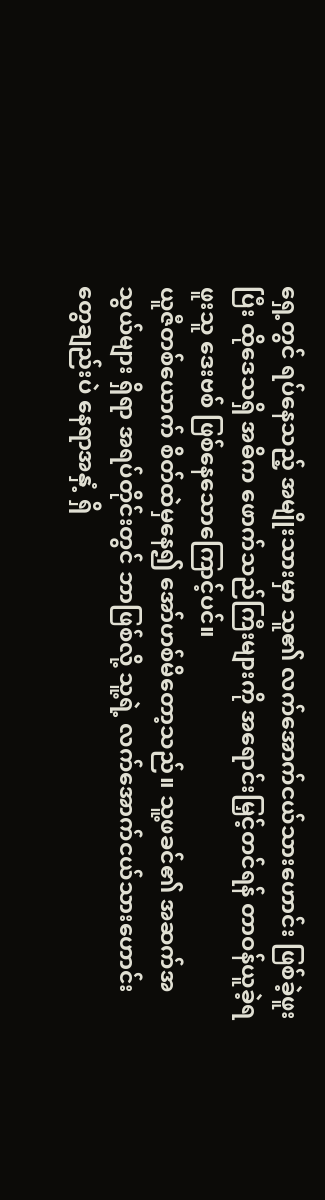ရှေ့တွင် ရပ်နေသည့် အမျိုးသားမှာ သူ၏ လက်အောက်ငယ်သားဟောင်း ဖြစ်ခဲ့ဖူးပြီး ထိုဒေသရှိ အဓိက ဖောက်သည်ကြီးများကို အရောင်းမြှင့်တင်ရန် တာဝန်ယူခဲ့ရဖူးသူ ဒေးဗစ် ဖြစ်နေသောကြောင့်ပင်။
ယူဇီတစ်ယောက် စိတ်ထဲမှနေ၍ အော်ဟစ်မိတော့သည်။ သူ့ဖခင်၏ အဆက်အသွယ်များ ရှိရာ အရပ်တိုင်းတွင် ဘာဖြစ်လို့ သူ့ရဲ့ လက်အောက်ငယ်သားဟောင်းတွေချည်းပဲ နေရာအနှံ့ ရှိ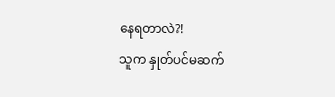နေရတာလဲ?!
သူက နှုတ်ပင်မဆက်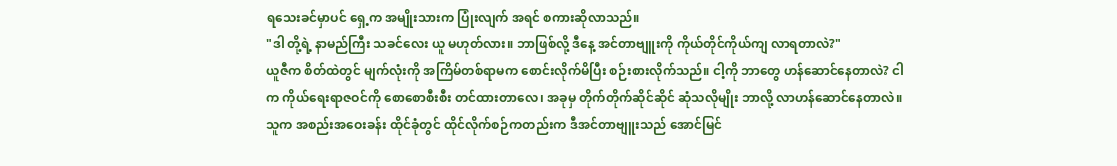ရသေးခင်မှာပင် ရှေ့က အမျိုးသားက ပြုံးလျက် အရင် စကားဆိုလာသည်။
"ဒါ တို့ရဲ့ နာမည်ကြီး သခင်လေး ယူ မဟုတ်လား။ ဘာဖြစ်လို့ ဒီနေ့ အင်တာဗျူးကို ကိုယ်တိုင်ကိုယ်ကျ လာရတာလဲ?"
ယူဇီက စိတ်ထဲတွင် မျက်လုံးကို အကြိမ်တစ်ရာမက စောင်းလိုက်မိပြီး စဉ်းစားလိုက်သည်။ ငါ့ကို ဘာတွေ ဟန်ဆောင်နေတာလဲ? ငါက ကိုယ်ရေးရာဇဝင်ကို စောစောစီးစီး တင်ထားတာလေ၊ အခုမှ တိုက်တိုက်ဆိုင်ဆိုင် ဆုံသလိုမျိုး ဘာလို့ လာဟန်ဆောင်နေတာလဲ။
သူက အစည်းအဝေးခန်း ထိုင်ခုံတွင် ထိုင်လိုက်စဉ်ကတည်းက ဒီအင်တာဗျူးသည် အောင်မြင်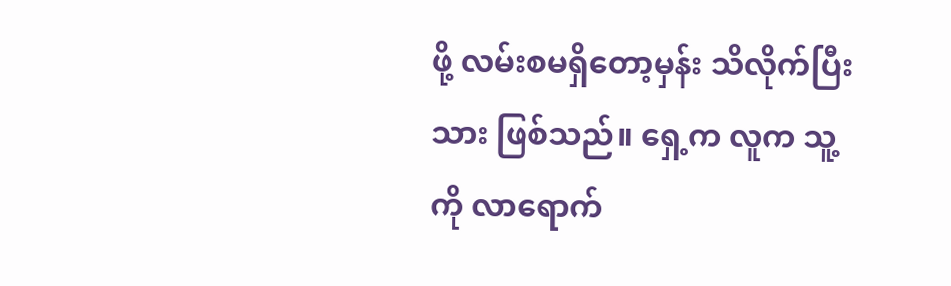ဖို့ လမ်းစမရှိတော့မှန်း သိလိုက်ပြီးသား ဖြစ်သည်။ ရှေ့က လူက သူ့ကို လာရောက်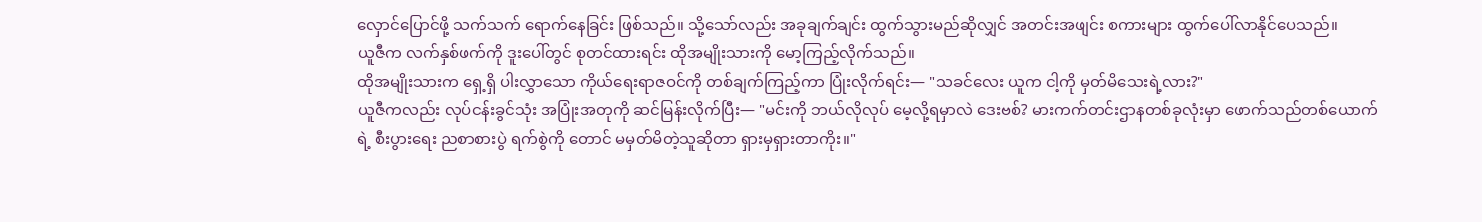လှောင်ပြောင်ဖို့ သက်သက် ရောက်နေခြင်း ဖြစ်သည်။ သို့သော်လည်း အခုချက်ချင်း ထွက်သွားမည်ဆိုလျှင် အတင်းအဖျင်း စကားများ ထွက်ပေါ်လာနိုင်ပေသည်။
ယူဇီက လက်နှစ်ဖက်ကို ဒူးပေါ်တွင် စုတင်ထားရင်း ထိုအမျိုးသားကို မော့ကြည့်လိုက်သည်။
ထိုအမျိုးသားက ရှေ့ရှိ ပါးလွှာသော ကိုယ်ရေးရာဇဝင်ကို တစ်ချက်ကြည့်ကာ ပြုံးလိုက်ရင်း— "သခင်လေး ယူက ငါ့ကို မှတ်မိသေးရဲ့လား?"
ယူဇီကလည်း လုပ်ငန်းခွင်သုံး အပြုံးအတုကို ဆင်မြန်းလိုက်ပြီး— "မင်းကို ဘယ်လိုလုပ် မေ့လို့ရမှာလဲ ဒေးဗစ်? မားကက်တင်းဌာနတစ်ခုလုံးမှာ ဖောက်သည်တစ်ယောက်ရဲ့ စီးပွားရေး ညစာစားပွဲ ရက်စွဲကို တောင် မမှတ်မိတဲ့သူဆိုတာ ရှားမှရှားတာကိုး။"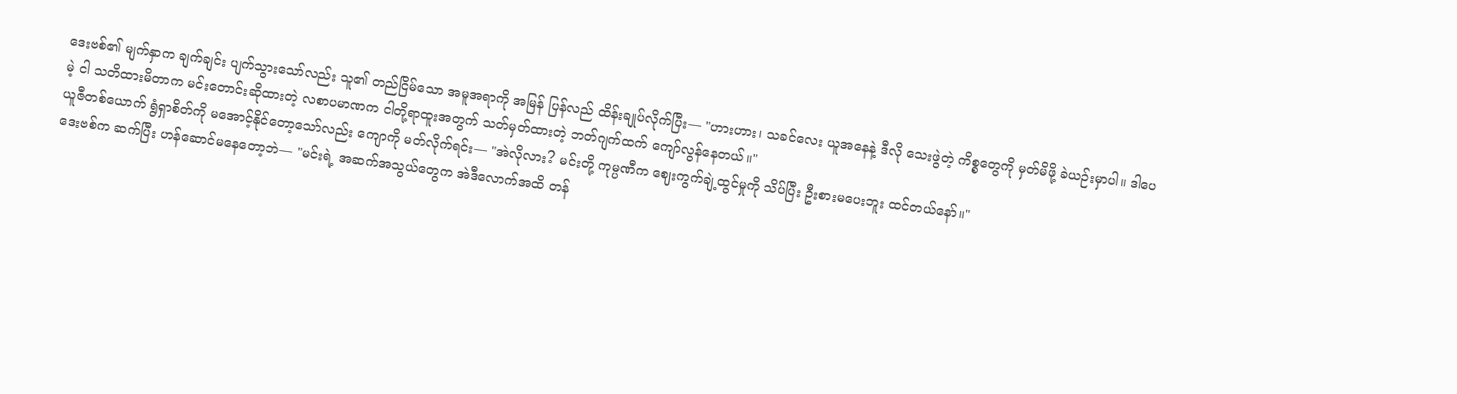ဒေးဗစ်၏ မျက်နှာက ချက်ချင်း ပျက်သွားသော်လည်း သူ၏ တည်ငြိမ်သော အမူအရာကို အမြန် ပြန်လည် ထိန်းချုပ်လိုက်ပြီး— "ဟားဟား၊ သခင်လေး ယူအနေနဲ့ ဒီလို သေးဖွဲတဲ့ ကိစ္စတွေကို မှတ်မိဖို့ ခဲယဉ်းမှာပါ။ ဒါပေမဲ့ ငါ သတိထားမိတာက မင်းတောင်းဆိုထားတဲ့ လစာပမာဏက ငါတို့ရာထူးအတွက် သတ်မှတ်ထားတဲ့ ဘတ်ဂျက်ထက် ကျော်လွန်နေတယ်။"
ယူဇီတစ်ယောက် ရွံရှာစိတ်ကို မအောင့်နိုင်တော့သော်လည်း ကျောကို မတ်လိုက်ရင်း— "အဲလိုလား? မင်းတို့ ကုမ္ပဏီက ဈေးကွက်ချဲ့ထွင်မှုကို သိပ်ပြီး ဦးစားမပေးဘူး ထင်တယ်နော်။"
ဒေးဗစ်က ဆက်ပြီး ဟန်ဆောင်မနေတော့ဘဲ— "မင်းရဲ့ အဆက်အသွယ်တွေက အဲဒီလောက်အထိ တန်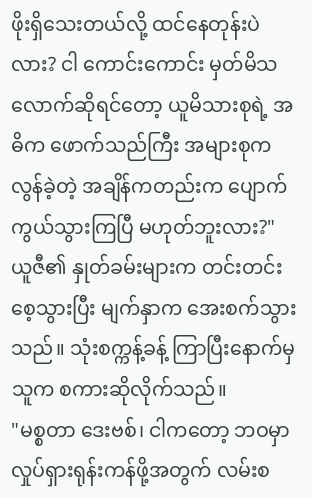ဖိုးရှိသေးတယ်လို့ ထင်နေတုန်းပဲလား? ငါ ကောင်းကောင်း မှတ်မိသလောက်ဆိုရင်တော့ ယူမိသားစုရဲ့ အဓိက ဖောက်သည်ကြီး အများစုက လွန်ခဲ့တဲ့ အချိန်ကတည်းက ပျောက်ကွယ်သွားကြပြီ မဟုတ်ဘူးလား?"
ယူဇီ၏ နှုတ်ခမ်းများက တင်းတင်းစေ့သွားပြီး မျက်နှာက အေးစက်သွားသည်။ သုံးစက္ကန့်ခန့် ကြာပြီးနောက်မှ သူက စကားဆိုလိုက်သည်။
"မစ္စတာ ဒေးဗစ်၊ ငါကတော့ ဘဝမှာ လှုပ်ရှားရုန်းကန်ဖို့အတွက် လမ်းစ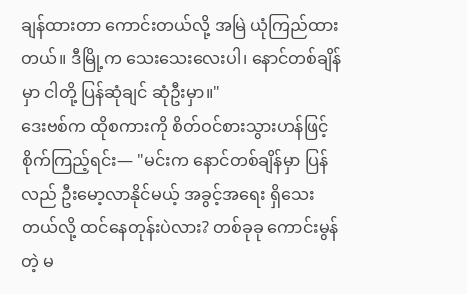ချန်ထားတာ ကောင်းတယ်လို့ အမြဲ ယုံကြည်ထားတယ်။ ဒီမြို့က သေးသေးလေးပါ၊ နောင်တစ်ချိန်မှာ ငါတို့ ပြန်ဆုံချင် ဆုံဦးမှာ။"
ဒေးဗစ်က ထိုစကားကို စိတ်ဝင်စားသွားဟန်ဖြင့် စိုက်ကြည့်ရင်း— "မင်းက နောင်တစ်ချိန်မှာ ပြန်လည် ဦးမော့လာနိုင်မယ့် အခွင့်အရေး ရှိသေးတယ်လို့ ထင်နေတုန်းပဲလား? တစ်ခုခု ကောင်းမွန်တဲ့ မ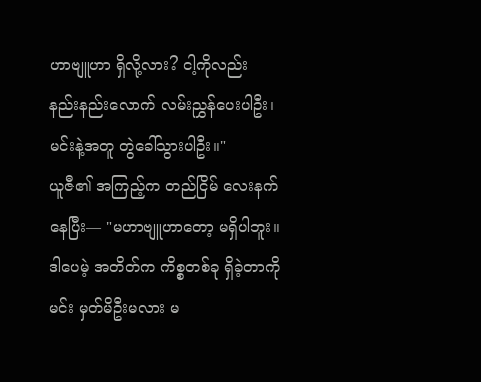ဟာဗျူဟာ ရှိလို့လား? ငါ့ကိုလည်း နည်းနည်းလောက် လမ်းညွှန်ပေးပါဦး၊ မင်းနဲ့အတူ တွဲခေါ်သွားပါဦး။"
ယူဇီ၏ အကြည့်က တည်ငြိမ် လေးနက်နေပြီး— "မဟာဗျူဟာတော့ မရှိပါဘူး။ ဒါပေမဲ့ အတိတ်က ကိစ္စတစ်ခု ရှိခဲ့တာကို မင်း မှတ်မိဦးမလား မ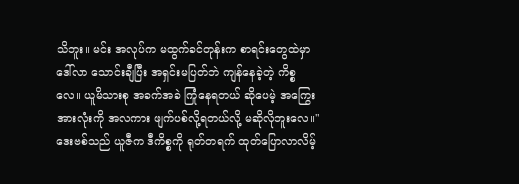သိဘူး။ မင်း အလုပ်က မထွက်ခင်တုန်းက စာရင်းတွေထဲမှာ ဒေါ်လာ သောင်းချီပြီး အရှင်းမပြတ်ဘဲ ကျန်နေခဲ့တဲ့ ကိစ္စလေ။ ယူမိသားစု အခက်အခဲ ကြုံနေရတယ် ဆိုပေမဲ့ အကြွေးအားလုံးကို အလကား ဖျက်ပစ်လို့ရတယ်လို့ မဆိုလိုဘူးလေ။"
ဒေးဗစ်သည် ယူဇီက ဒီကိစ္စကို ရုတ်တရက် ထုတ်ပြောလာလိမ့်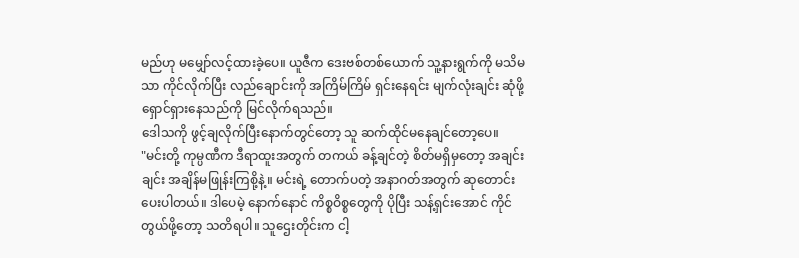မည်ဟု မမျှော်လင့်ထားခဲ့ပေ။ ယူဇီက ဒေးဗစ်တစ်ယောက် သူ့နားရွက်ကို မသိမသာ ကိုင်လိုက်ပြီး လည်ချောင်းကို အကြိမ်ကြိမ် ရှင်းနေရင်း မျက်လုံးချင်း ဆုံဖို့ ရှောင်ရှားနေသည်ကို မြင်လိုက်ရသည်။
ဒေါသကို ဖွင့်ချလိုက်ပြီးနောက်တွင်တော့ သူ ဆက်ထိုင်မနေချင်တော့ပေ။
"မင်းတို့ ကုမ္ပဏီက ဒီရာထူးအတွက် တကယ် ခန့်ချင်တဲ့ စိတ်မရှိမှတော့ အချင်းချင်း အချိန်မဖြုန်းကြစို့နဲ့။ မင်းရဲ့ တောက်ပတဲ့ အနာဂတ်အတွက် ဆုတောင်းပေးပါတယ်။ ဒါပေမဲ့ နောက်နောင် ကိစ္စဝိစ္စတွေကို ပိုပြီး သန့်ရှင်းအောင် ကိုင်တွယ်ဖို့တော့ သတိရပါ။ သူဌေးတိုင်းက ငါ့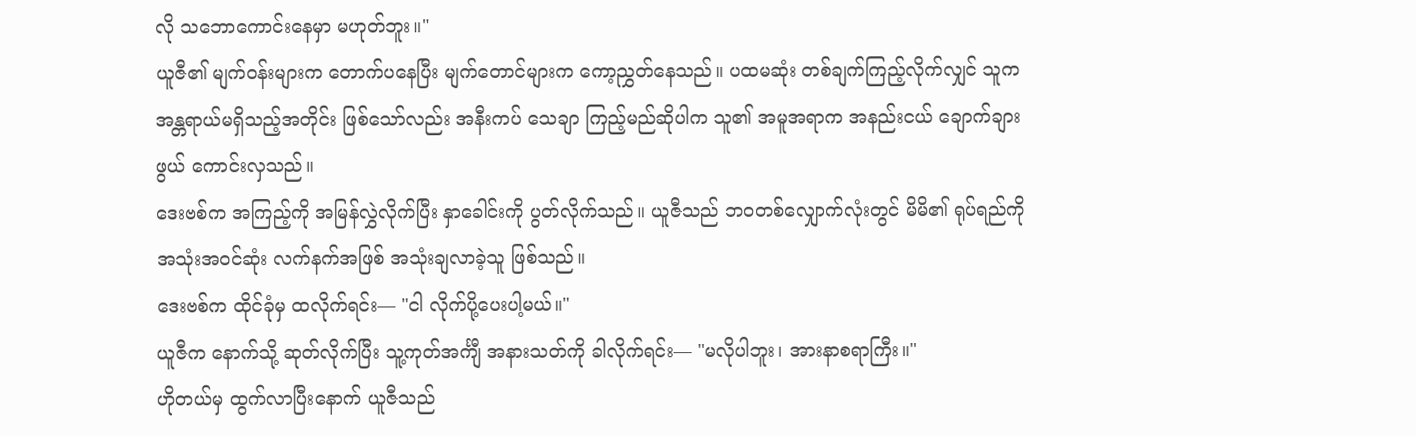လို သဘောကောင်းနေမှာ မဟုတ်ဘူး။"
ယူဇီ၏ မျက်ဝန်းများက တောက်ပနေပြီး မျက်တောင်များက ကော့ညွှတ်နေသည်။ ပထမဆုံး တစ်ချက်ကြည့်လိုက်လျှင် သူက အန္တရာယ်မရှိသည့်အတိုင်း ဖြစ်သော်လည်း အနီးကပ် သေချာ ကြည့်မည်ဆိုပါက သူ၏ အမူအရာက အနည်းငယ် ချောက်ချားဖွယ် ကောင်းလှသည်။
ဒေးဗစ်က အကြည့်ကို အမြန်လွှဲလိုက်ပြီး နှာခေါင်းကို ပွတ်လိုက်သည်။ ယူဇီသည် ဘဝတစ်လျှောက်လုံးတွင် မိမိ၏ ရုပ်ရည်ကို အသုံးအဝင်ဆုံး လက်နက်အဖြစ် အသုံးချလာခဲ့သူ ဖြစ်သည်။
ဒေးဗစ်က ထိုင်ခုံမှ ထလိုက်ရင်း— "ငါ လိုက်ပို့ပေးပါ့မယ်။"
ယူဇီက နောက်သို့ ဆုတ်လိုက်ပြီး သူ့ကုတ်အင်္ကျီ အနားသတ်ကို ခါလိုက်ရင်း— "မလိုပါဘူး၊ အားနာစရာကြီး။"
ဟိုတယ်မှ ထွက်လာပြီးနောက် ယူဇီသည်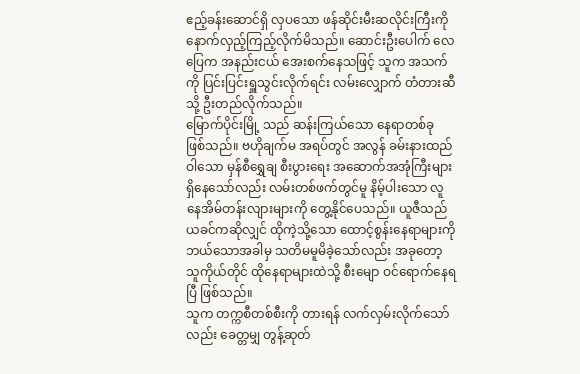ဧည့်ခန်းဆောင်ရှိ လှပသော ဖန်ဆိုင်းမီးဆလိုင်းကြီးကို နောက်လှည့်ကြည့်လိုက်မိသည်။ ဆောင်းဦးပေါက် လေပြေက အနည်းငယ် အေးစက်နေသဖြင့် သူက အသက်ကို ပြင်းပြင်းရှူသွင်းလိုက်ရင်း လမ်းလျှောက် တံတားဆီသို့ ဦးတည်လိုက်သည်။
မြောက်ပိုင်းမြို့ သည် ဆန်းကြယ်သော နေရာတစ်ခု ဖြစ်သည်။ ဗဟိုချက်မ အရပ်တွင် အလွန် ခမ်းနားထည်ဝါသော မှန်စီရွှေချ စီးပွားရေး အဆောက်အအုံကြီးများ ရှိနေသော်လည်း လမ်းတစ်ဖက်တွင်မူ နိမ့်ပါးသော လူနေအိမ်တန်းလျားများကို တွေ့နိုင်ပေသည်။ ယူဇီသည် ယခင်ကဆိုလျှင် ထိုကဲ့သို့သော ထောင့်စွန်းနေရာများကို ဘယ်သောအခါမှ သတိမမူမိခဲ့သော်လည်း အခုတော့ သူကိုယ်တိုင် ထိုနေရာများထဲသို့ စီးမျော ဝင်ရောက်နေရပြီ ဖြစ်သည်။
သူက တက္ကစီတစ်စီးကို တားရန် လက်လှမ်းလိုက်သော်လည်း ခေတ္တမျှ တွန့်ဆုတ်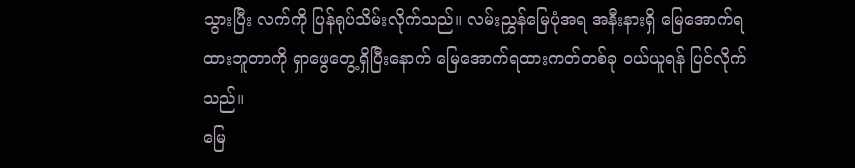သွားပြီး လက်ကို ပြန်ရုပ်သိမ်းလိုက်သည်။ လမ်းညွှန်မြေပုံအရ အနီးနားရှိ မြေအောက်ရထားဘူတာကို ရှာဖွေတွေ့ရှိပြီးနောက် မြေအောက်ရထားကတ်တစ်ခု ဝယ်ယူရန် ပြင်လိုက်သည်။
မြေ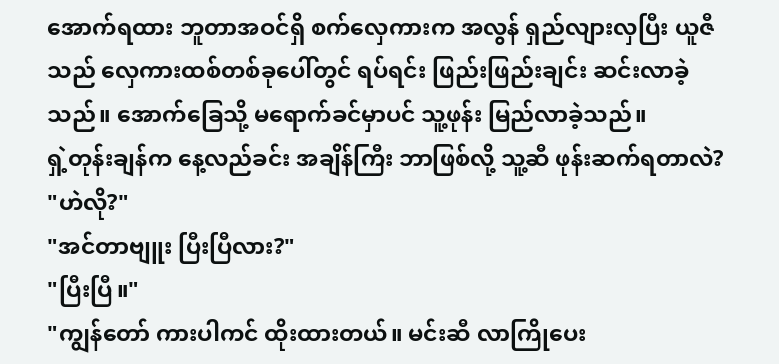အောက်ရထား ဘူတာအဝင်ရှိ စက်လှေကားက အလွန် ရှည်လျားလှပြီး ယူဇီသည် လှေကားထစ်တစ်ခုပေါ်တွင် ရပ်ရင်း ဖြည်းဖြည်းချင်း ဆင်းလာခဲ့သည်။ အောက်ခြေသို့ မရောက်ခင်မှာပင် သူ့ဖုန်း မြည်လာခဲ့သည်။
ရှဲ့တုန်းချန်က နေ့လည်ခင်း အချိန်ကြီး ဘာဖြစ်လို့ သူ့ဆီ ဖုန်းဆက်ရတာလဲ?
"ဟဲလို?"
"အင်တာဗျူး ပြီးပြီလား?"
"ပြီးပြီ။"
"ကျွန်တော် ကားပါကင် ထိုးထားတယ်။ မင်းဆီ လာကြိုပေး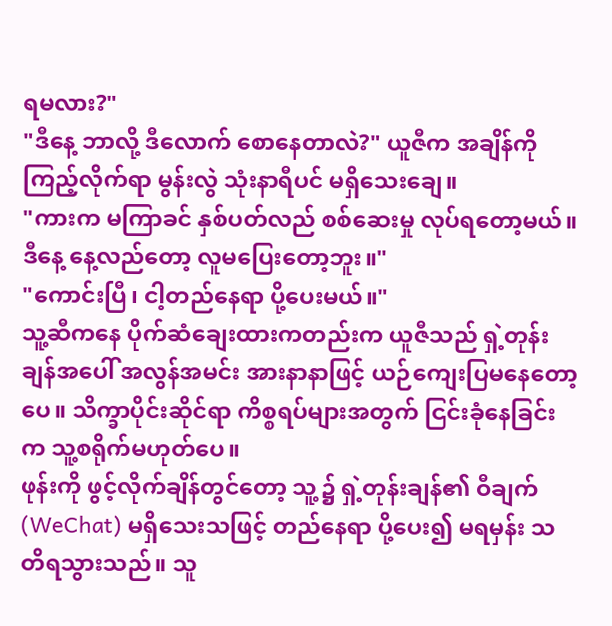ရမလား?"
"ဒီနေ့ ဘာလို့ ဒီလောက် စောနေတာလဲ?" ယူဇီက အချိန်ကို ကြည့်လိုက်ရာ မွန်းလွဲ သုံးနာရီပင် မရှိသေးချေ။
"ကားက မကြာခင် နှစ်ပတ်လည် စစ်ဆေးမှု လုပ်ရတော့မယ်။ ဒီနေ့ နေ့လည်တော့ လူမပြေးတော့ဘူး။"
"ကောင်းပြီ၊ ငါ့တည်နေရာ ပို့ပေးမယ်။"
သူ့ဆီကနေ ပိုက်ဆံချေးထားကတည်းက ယူဇီသည် ရှဲ့တုန်းချန်အပေါ် အလွန်အမင်း အားနာနာဖြင့် ယဉ်ကျေးပြမနေတော့ပေ။ သိက္ခာပိုင်းဆိုင်ရာ ကိစ္စရပ်များအတွက် ငြင်းခုံနေခြင်းက သူ့စရိုက်မဟုတ်ပေ။
ဖုန်းကို ဖွင့်လိုက်ချိန်တွင်တော့ သူ့၌ ရှဲ့တုန်းချန်၏ ဝီချက် (WeChat) မရှိသေးသဖြင့် တည်နေရာ ပို့ပေး၍ မရမှန်း သတိရသွားသည်။ သူ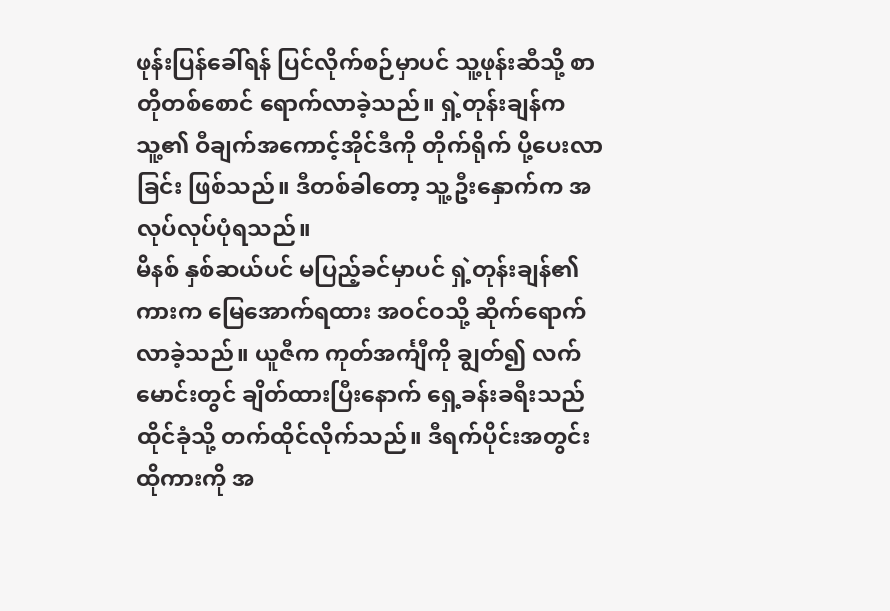ဖုန်းပြန်ခေါ်ရန် ပြင်လိုက်စဉ်မှာပင် သူ့ဖုန်းဆီသို့ စာတိုတစ်စောင် ရောက်လာခဲ့သည်။ ရှဲ့တုန်းချန်က သူ့၏ ဝီချက်အကောင့်အိုင်ဒီကို တိုက်ရိုက် ပို့ပေးလာခြင်း ဖြစ်သည်။ ဒီတစ်ခါတော့ သူ့ဦးနှောက်က အလုပ်လုပ်ပုံရသည်။
မိနစ် နှစ်ဆယ်ပင် မပြည့်ခင်မှာပင် ရှဲ့တုန်းချန်၏ ကားက မြေအောက်ရထား အဝင်ဝသို့ ဆိုက်ရောက်လာခဲ့သည်။ ယူဇီက ကုတ်အင်္ကျီကို ချွတ်၍ လက်မောင်းတွင် ချိတ်ထားပြီးနောက် ရှေ့ခန်းခရီးသည်ထိုင်ခုံသို့ တက်ထိုင်လိုက်သည်။ ဒီရက်ပိုင်းအတွင်း ထိုကားကို အ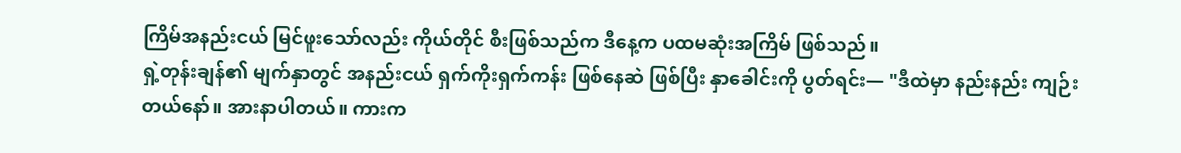ကြိမ်အနည်းငယ် မြင်ဖူးသော်လည်း ကိုယ်တိုင် စီးဖြစ်သည်က ဒီနေ့က ပထမဆုံးအကြိမ် ဖြစ်သည်။
ရှဲ့တုန်းချန်၏ မျက်နှာတွင် အနည်းငယ် ရှက်ကိုးရှက်ကန်း ဖြစ်နေဆဲ ဖြစ်ပြီး နှာခေါင်းကို ပွတ်ရင်း— "ဒီထဲမှာ နည်းနည်း ကျဉ်းတယ်နော်။ အားနာပါတယ်။ ကားက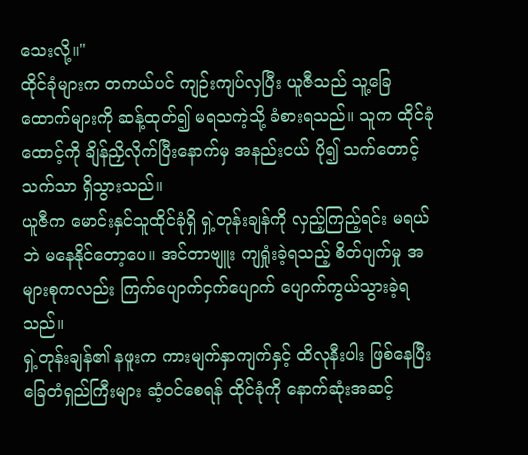သေးလို့။"
ထိုင်ခုံများက တကယ်ပင် ကျဉ်းကျပ်လှပြီး ယူဇီသည် သူ့ခြေထောက်များကို ဆန့်ထုတ်၍ မရသကဲ့သို့ ခံစားရသည်။ သူက ထိုင်ခုံထောင့်ကို ချိန်ညှိလိုက်ပြီးနောက်မှ အနည်းငယ် ပို၍ သက်တောင့်သက်သာ ရှိသွားသည်။
ယူဇီက မောင်းနှင်သူထိုင်ခုံရှိ ရှဲ့တုန်းချန်ကို လှည့်ကြည့်ရင်း မရယ်ဘဲ မနေနိုင်တော့ပေ။ အင်တာဗျူး ကျရှုံးခဲ့ရသည့် စိတ်ပျက်မှု အများစုကလည်း ကြက်ပျောက်ငှက်ပျောက် ပျောက်ကွယ်သွားခဲ့ရသည်။
ရှဲ့တုန်းချန်၏ နဖူးက ကားမျက်နှာကျက်နှင့် ထိလုနီးပါး ဖြစ်နေပြီး ခြေတံရှည်ကြီးများ ဆံ့ဝင်စေရန် ထိုင်ခုံကို နောက်ဆုံးအဆင့်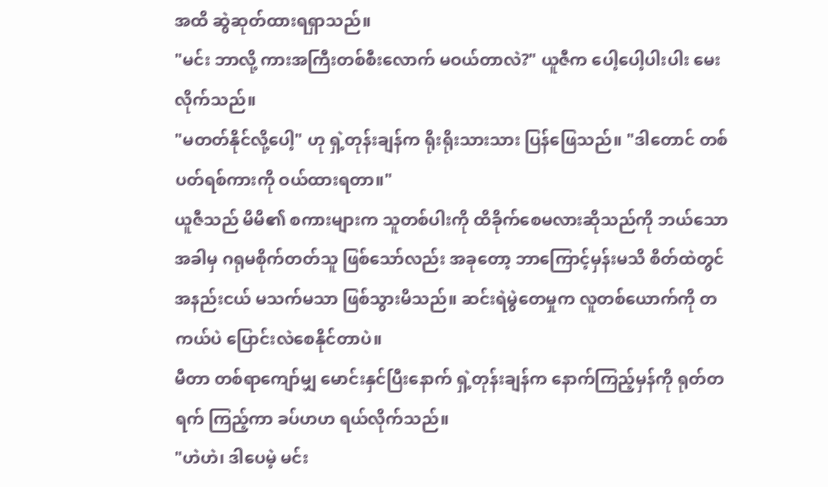အထိ ဆွဲဆုတ်ထားရရှာသည်။
"မင်း ဘာလို့ ကားအကြီးတစ်စီးလောက် မဝယ်တာလဲ?" ယူဇီက ပေါ့ပေါ့ပါးပါး မေးလိုက်သည်။
"မတတ်နိုင်လို့ပေါ့" ဟု ရှဲ့တုန်းချန်က ရိုးရိုးသားသား ပြန်ဖြေသည်။ "ဒါတောင် တစ်ပတ်ရစ်ကားကို ဝယ်ထားရတာ။"
ယူဇီသည် မိမိ၏ စကားများက သူတစ်ပါးကို ထိခိုက်စေမလားဆိုသည်ကို ဘယ်သောအခါမှ ဂရုမစိုက်တတ်သူ ဖြစ်သော်လည်း အခုတော့ ဘာကြောင့်မှန်းမသိ စိတ်ထဲတွင် အနည်းငယ် မသက်မသာ ဖြစ်သွားမိသည်။ ဆင်းရဲမွဲတေမှုက လူတစ်ယောက်ကို တကယ်ပဲ ပြောင်းလဲစေနိုင်တာပဲ။
မီတာ တစ်ရာကျော်မျှ မောင်းနှင်ပြီးနောက် ရှဲ့တုန်းချန်က နောက်ကြည့်မှန်ကို ရုတ်တရက် ကြည့်ကာ ခပ်ဟဟ ရယ်လိုက်သည်။
"ဟဲဟဲ၊ ဒါပေမဲ့ မင်း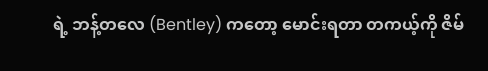ရဲ့ ဘန့်တလေ (Bentley) ကတော့ မောင်းရတာ တကယ့်ကို ဇိမ်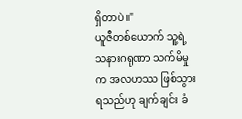ရှိတာပဲ။"
ယူဇီတစ်ယောက် သူ့ရဲ့ သနားဂရုဏာ သက်မိမှုက အလဟဿ ဖြစ်သွားရသည်ဟု ချက်ချင်း ခံ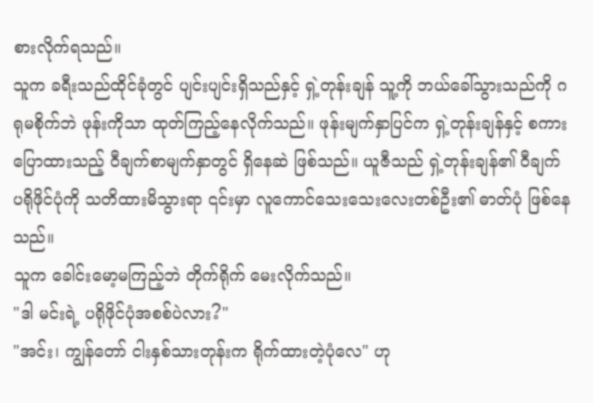စားလိုက်ရသည်။
သူက ခရီးသည်ထိုင်ခုံတွင် ပျင်းပျင်းရှိသည်နှင့် ရှဲ့တုန်းချန် သူ့ကို ဘယ်ခေါ်သွားသည်ကို ဂရုမစိုက်ဘဲ ဖုန်းကိုသာ ထုတ်ကြည့်နေလိုက်သည်။ ဖုန်းမျက်နှာပြင်က ရှဲ့တုန်းချန်နှင့် စကားပြောထားသည့် ဝီချက်စာမျက်နှာတွင် ရှိနေဆဲ ဖြစ်သည်။ ယူဇီသည် ရှဲ့တုန်းချန်၏ ဝီချက် ပရိုဖိုင်ပုံကို သတိထားမိသွားရာ ၎င်းမှာ လူကောင်သေးသေးလေးတစ်ဦး၏ ဓာတ်ပုံ ဖြစ်နေသည်။
သူက ခေါင်းမော့မကြည့်ဘဲ တိုက်ရိုက် မေးလိုက်သည်။
"ဒါ မင်းရဲ့ ပရိုဖိုင်ပုံအစစ်ပဲလား?"
"အင်း၊ ကျွန်တော် ငါးနှစ်သားတုန်းက ရိုက်ထားတဲ့ပုံလေ" ဟု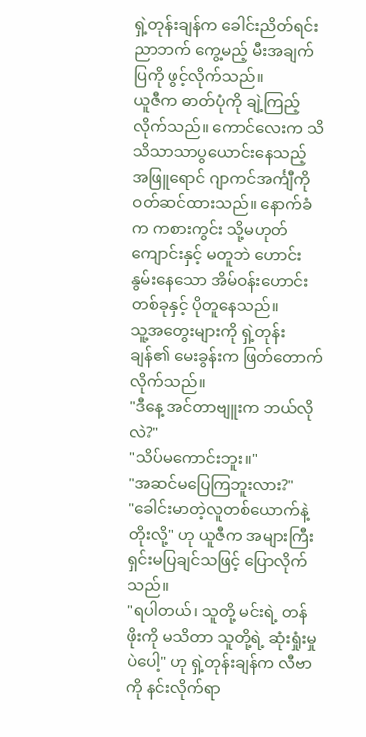ရှဲ့တုန်းချန်က ခေါင်းညိတ်ရင်း ညာဘက် ကွေ့မည့် မီးအချက်ပြကို ဖွင့်လိုက်သည်။
ယူဇီက ဓာတ်ပုံကို ချဲ့ကြည့်လိုက်သည်။ ကောင်လေးက သိသိသာသာပွယောင်းနေသည့် အဖြူရောင် ဂျာကင်အင်္ကျီကို ဝတ်ဆင်ထားသည်။ နောက်ခံက ကစားကွင်း သို့မဟုတ် ကျောင်းနှင့် မတူဘဲ ဟောင်းနွမ်းနေသော အိမ်ဝန်းဟောင်းတစ်ခုနှင့် ပိုတူနေသည်။
သူ့အတွေးများကို ရှဲ့တုန်းချန်၏ မေးခွန်းက ဖြတ်တောက်လိုက်သည်။
"ဒီနေ့ အင်တာဗျူးက ဘယ်လိုလဲ?"
"သိပ်မကောင်းဘူး။"
"အဆင်မပြေကြဘူးလား?"
"ခေါင်းမာတဲ့လူတစ်ယောက်နဲ့ တိုးလို့" ဟု ယူဇီက အများကြီး ရှင်းမပြချင်သဖြင့် ပြောလိုက်သည်။
"ရပါတယ်၊ သူတို့ မင်းရဲ့ တန်ဖိုးကို မသိတာ သူတို့ရဲ့ ဆုံးရှုံးမှုပဲပေါ့" ဟု ရှဲ့တုန်းချန်က လီဗာကို နင်းလိုက်ရာ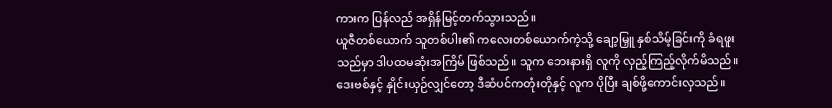ကားက ပြန်လည် အရှိန်မြင့်တက်သွားသည်။
ယူဇီတစ်ယောက် သူတစ်ပါး၏ ကလေးတစ်ယောက်ကဲ့သို့ ချော့မြှူ နှစ်သိမ့်ခြင်းကို ခံရဖူးသည်မှာ ဒါပထမဆုံးအကြိမ် ဖြစ်သည်။ သူက ဘေးနားရှိ လူကို လှည့်ကြည့်လိုက်မိသည်။ ဒေးဗစ်နှင့် နှိုင်းယှဉ်လျှင်တော့ ဒီဆံပင်ကတုံးတိုနှင့် လူက ပိုပြီး ချစ်ဖို့ကောင်းလှသည်။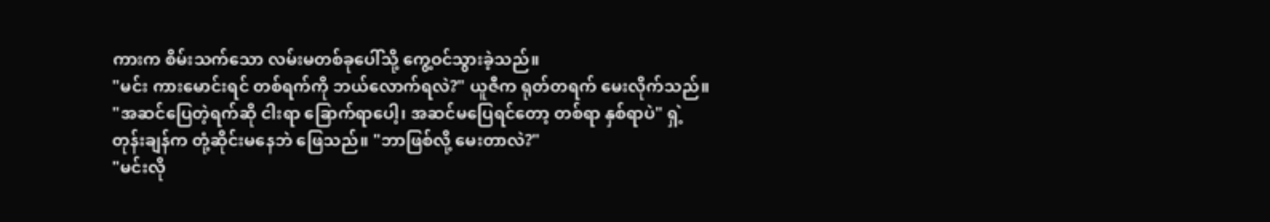ကားက စိမ်းသက်သော လမ်းမတစ်ခုပေါ်သို့ ကွေ့ဝင်သွားခဲ့သည်။
"မင်း ကားမောင်းရင် တစ်ရက်ကို ဘယ်လောက်ရလဲ?" ယူဇီက ရုတ်တရက် မေးလိုက်သည်။
"အဆင်ပြေတဲ့ရက်ဆို ငါးရာ ခြောက်ရာပေါ့၊ အဆင်မပြေရင်တော့ တစ်ရာ နှစ်ရာပဲ" ရှဲ့တုန်းချန်က တုံ့ဆိုင်းမနေဘဲ ဖြေသည်။ "ဘာဖြစ်လို့ မေးတာလဲ?"
"မင်းလို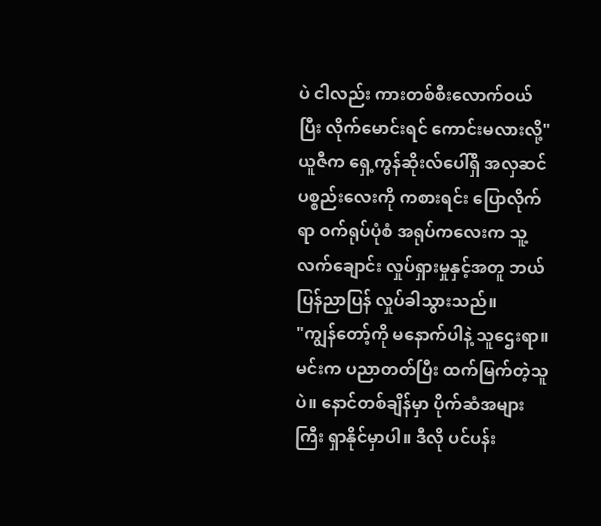ပဲ ငါလည်း ကားတစ်စီးလောက်ဝယ်ပြီး လိုက်မောင်းရင် ကောင်းမလားလို့" ယူဇီက ရှေ့ကွန်ဆိုးလ်ပေါ်ရှိ အလှဆင်ပစ္စည်းလေးကို ကစားရင်း ပြောလိုက်ရာ ဝက်ရုပ်ပုံစံ အရုပ်ကလေးက သူ့လက်ချောင်း လှုပ်ရှားမှုနှင့်အတူ ဘယ်ပြန်ညာပြန် လှုပ်ခါသွားသည်။
"ကျွန်တော့်ကို မနောက်ပါနဲ့ သူဌေးရာ။ မင်းက ပညာတတ်ပြီး ထက်မြက်တဲ့သူပဲ။ နောင်တစ်ချိန်မှာ ပိုက်ဆံအများကြီး ရှာနိုင်မှာပါ။ ဒီလို ပင်ပန်း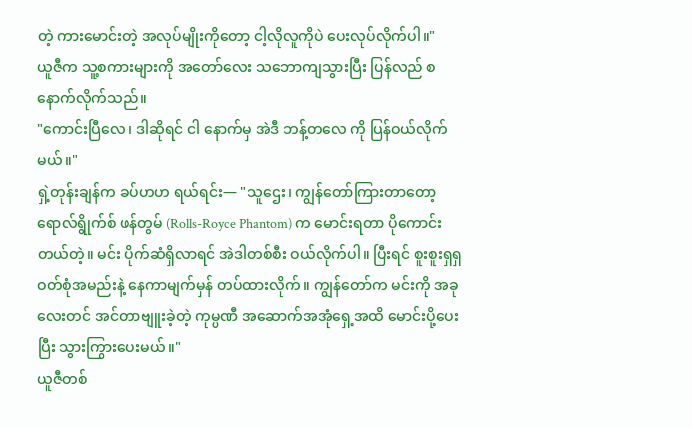တဲ့ ကားမောင်းတဲ့ အလုပ်မျိုးကိုတော့ ငါ့လိုလူကိုပဲ ပေးလုပ်လိုက်ပါ။"
ယူဇီက သူ့စကားများကို အတော်လေး သဘောကျသွားပြီး ပြန်လည် စနောက်လိုက်သည်။
"ကောင်းပြီလေ၊ ဒါဆိုရင် ငါ နောက်မှ အဲဒီ ဘန့်တလေ ကို ပြန်ဝယ်လိုက်မယ်။"
ရှဲ့တုန်းချန်က ခပ်ဟဟ ရယ်ရင်း— "သူဌေး၊ ကျွန်တော်ကြားတာတော့ ရောလ်ရွိုက်စ် ဖန်တွမ် (Rolls-Royce Phantom) က မောင်းရတာ ပိုကောင်းတယ်တဲ့။ မင်း ပိုက်ဆံရှိလာရင် အဲဒါတစ်စီး ဝယ်လိုက်ပါ။ ပြီးရင် စူးစူးရှရှ ဝတ်စုံအမည်းနဲ့ နေကာမျက်မှန် တပ်ထားလိုက်။ ကျွန်တော်က မင်းကို အခု
လေးတင် အင်တာဗျူးခဲ့တဲ့ ကုမ္ပဏီ အဆောက်အအုံရှေ့အထိ မောင်းပို့ပေးပြီး သွားကြွားပေးမယ်။"
ယူဇီတစ်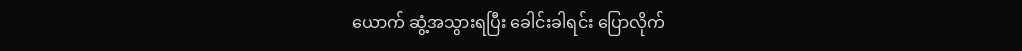ယောက် ဆွံ့အသွားရပြီး ခေါင်းခါရင်း ပြောလိုက်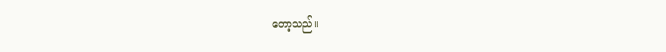တော့သည်။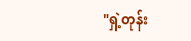"ရှဲ့တုန်း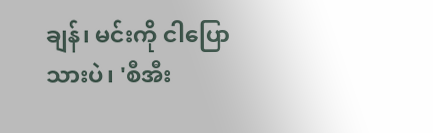ချန်၊ မင်းကို ငါပြောသားပဲ၊ 'စီအီး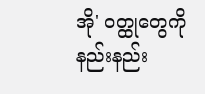အို' ဝတ္ထုတွေကို နည်းနည်း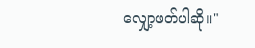လျှော့ဖတ်ပါဆို။"